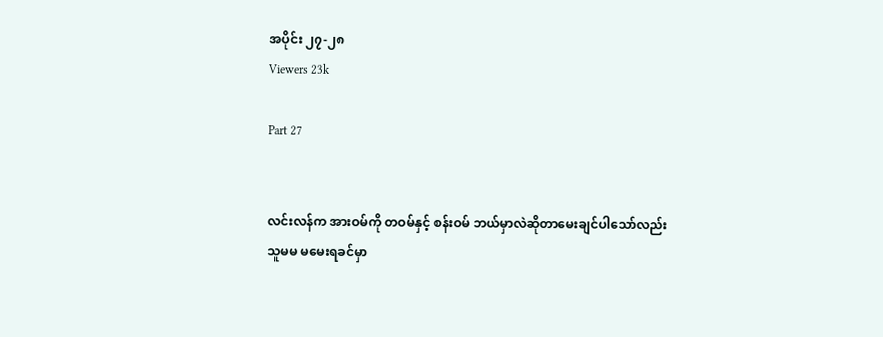အပိုင်း ၂၇-၂၈
Viewers 23k

Part 27


လင်းလန်က အားဝမ်ကို တဝမ်နှင့် စန်းဝမ် ဘယ်မှာလဲဆိုတာမေးချင်ပါသော်လည်းသူမမ မမေးရခင်မှာ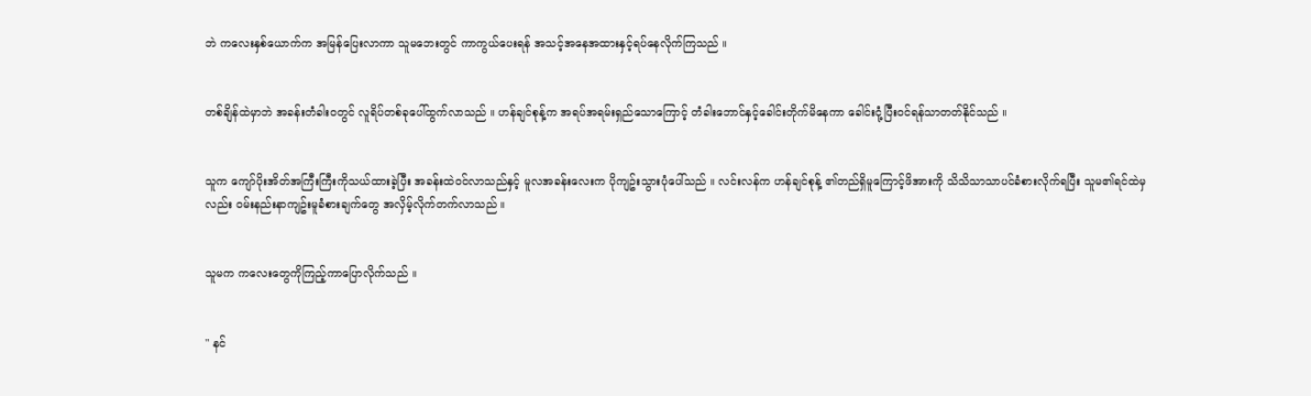ဘဲ ကလေးနှစ်ယောက်က အမြန်ပြေးလာကာ သူမဘေးတွင် ကာကွယ်ပေးရန် အသင့်အနေအထားနှင့်ရပ်နေလိုက်ကြသည် ။


တစ်ချိန်ထဲမှာဘဲ အခန်းတံခါးဝတွင် လူရိပ်တစ်ခုပေါ်ထွက်လာသည် ။ ဟန်ချင်စုန့်က အရပ်အရမ်းရှည်သောကြောင့် တံခါးဘောင်နှင့်ခေါင်းတိုက်မိနေကာ ခေါင်းငုံ့ပြီးဝင်ရန်သာတတ်နိုင်သည် ။


သူက ကျော်ပိုးအိတ်အကြီးကြီးကိုသယ်ထားခဲ့ပြီး အခန်းထဲဝင်လာသည်နှင့် မူလအခန်းလေးက ပိုကျဥ်းသွားပုံပေါ်သည် ။ လင်းလန်က ဟန်ချင်စုန့် ၏တည်ရှိမူကြောင့်ဖိအားကို သိသိသာသာပင်ခံစားလိုက်ရပြီး သူမ၏ရင်ထဲမှလည်း ဝမ်းနည်းနာကျဥ်းမူခံစားချက်တွေ အလှိမ့်လိုက်တက်လာသည် ။


သူမက ကလေးတွေကိုကြည့်ကာပြောလိုက်သည် ။


" နင်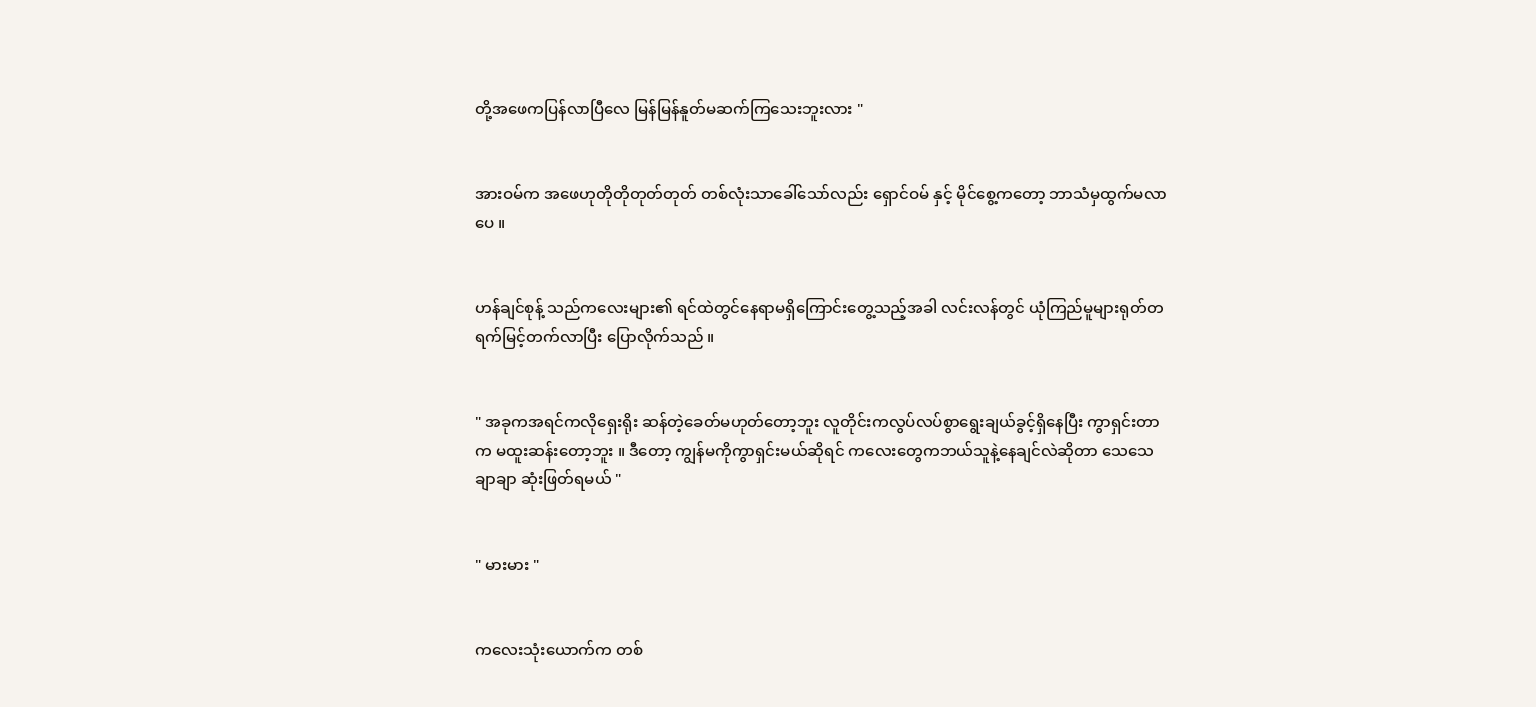တို့အဖေကပြန်လာပြီလေ မြန်မြန်နူတ်မဆက်ကြသေးဘူးလား "


အားဝမ်က အဖေဟုတိုတိုတုတ်တုတ် တစ်လုံးသာခေါ်သော်လည်း ရှောင်ဝမ် နှင့် မိုင်စွေ့ကတော့ ဘာသံမှထွက်မလာပေ ။


ဟန်ချင်စုန့် သည်ကလေးများ၏ ရင်ထဲတွင်နေရာမရှိကြောင်းတွေ့သည့်အခါ လင်းလန်တွင် ယုံကြည်မူများရုတ်တရက်မြင့်တက်လာပြီး ပြောလိုက်သည် ။


" အခုကအရင်ကလိုရှေးရိုး ဆန်တဲ့ခေတ်မဟုတ်တော့ဘူး လူတိုင်းကလွပ်လပ်စွာရွေးချယ်ခွင့်ရှိနေပြီး ကွာရှင်းတာက မထူးဆန်းတော့ဘူး ။ ဒီတော့ ကျွန်မကိုကွာရှင်းမယ်ဆိုရင် ကလေးတွေကဘယ်သူနဲ့နေချင်လဲဆိုတာ သေသေချာချာ ဆုံးဖြတ်ရမယ် "


" မားမား "


ကလေးသုံးယောက်က တစ်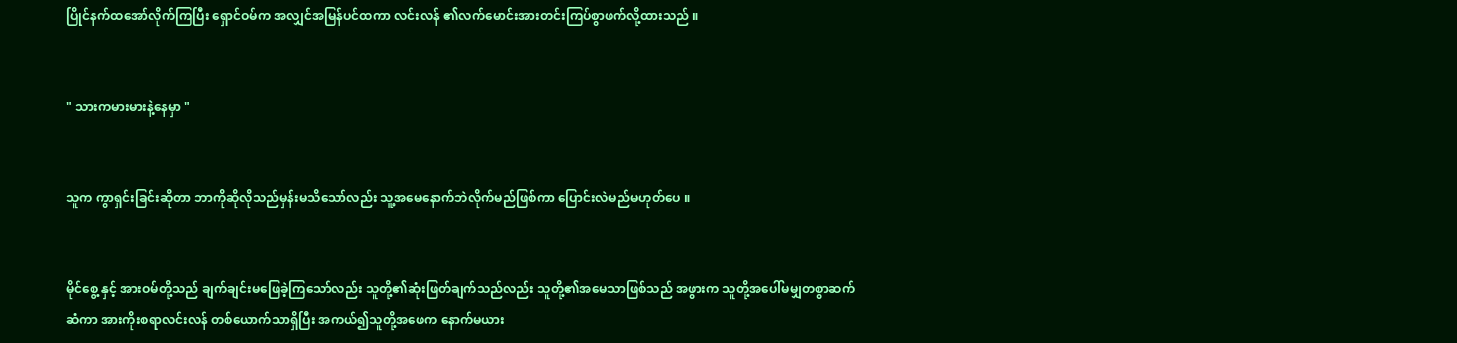ပြိုင်နက်ထအော်လိုက်ကြပြီး ရှောင်ဝမ်က အလျှင်အမြန်ပင်ထကာ လင်းလန် ၏လက်မောင်းအားတင်းကြပ်စွာဖက်လို့ထားသည် ။


" သားကမားမားနဲ့နေမှာ "


သူက ကွာရှင်းခြင်းဆိုတာ ဘာကိုဆိုလိုသည်မှန်းမသိသော်လည်း သူ့အမေနောက်ဘဲလိုက်မည်ဖြစ်ကာ ပြောင်းလဲမည်မဟုတ်ပေ ။


မိုင်စွေ့ နှင့် အားဝမ်တို့သည် ချက်ချင်းမဖြေခဲ့ကြသော်လည်း သူတို့၏ဆုံးဖြတ်ချက်သည်လည်း သူတို့၏အမေသာဖြစ်သည် အဖွားက သူတို့အပေါ်မမျှတစွာဆက်ဆံကာ အားကိုးစရာလင်းလန် တစ်ယောက်သာရှိပြီး အကယ်၍သူတို့အဖေက နောက်မယား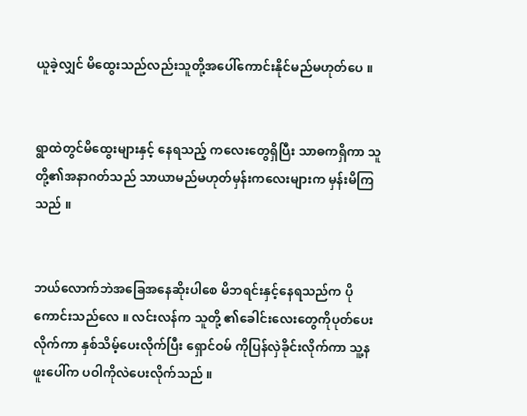ယူခဲ့လျှင် မိထွေးသည်လည်းသူတို့အပေါ်ကောင်းနိုင်မည်မဟုတ်ပေ ။


ရွာထဲတွင်မိထွေးများနှင့် နေရသည့် ကလေးတွေရှိပြီး သာဓကရှိကာ သူတို့၏အနာဂတ်သည် သာယာမည်မဟုတ်မှန်းကလေးများက မှန်းမိကြသည် ။


ဘယ်လောက်ဘဲအခြေအနေဆိုးပါစေ မိဘရင်းနှင့်နေရသည်က ပိုကောင်းသည်လေ ။ လင်းလန်က သူတို့ ၏ခေါင်းလေးတွေကိုပုတ်ပေးလိုက်ကာ နှစ်သိမ့်ပေးလိုက်ပြီး ရှောင်ဝမ် ကိုပြန်လှဲခိုင်းလိုက်ကာ သူ့နဖူးပေါ်က ပဝါကိုလဲပေးလိုက်သည် ။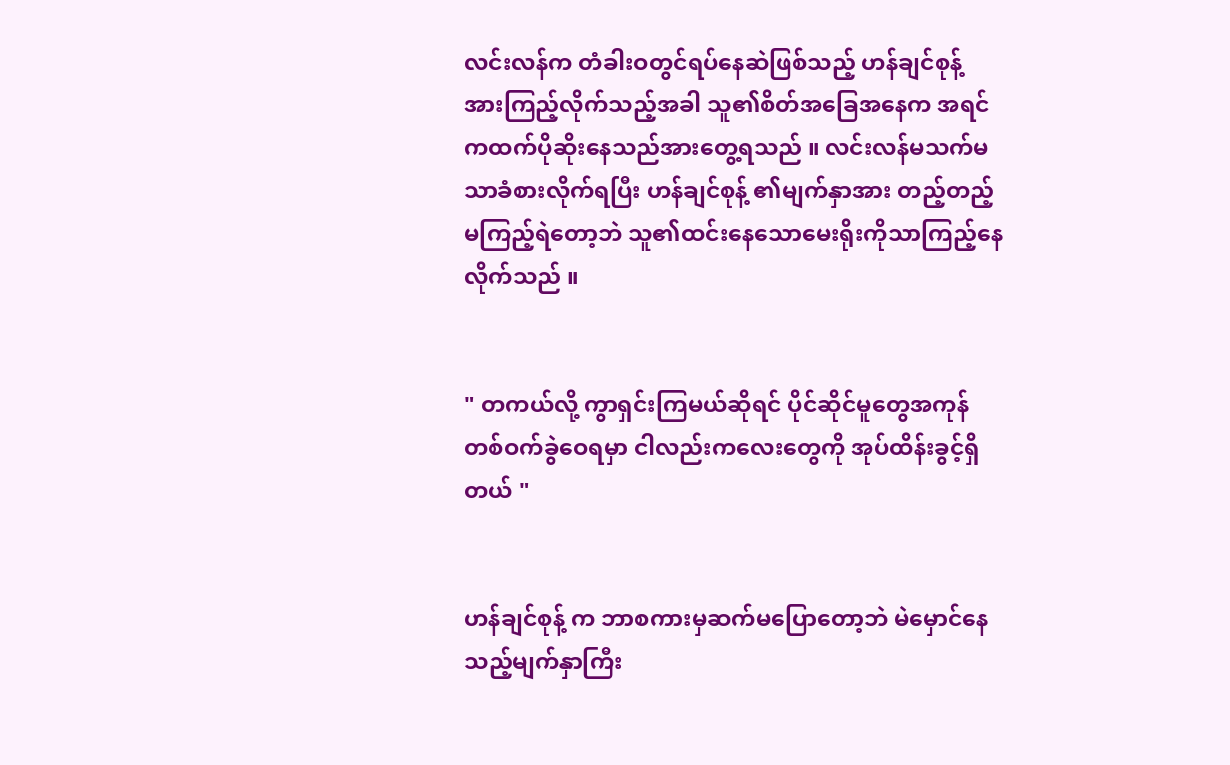လင်းလန်က တံခါးဝတွင်ရပ်နေဆဲဖြစ်သည့် ဟန်ချင်စုန့် အားကြည့်လိုက်သည့်အခါ သူ၏စိတ်အခြေအနေက အရင်ကထက်ပိုဆိုးနေသည်အားတွေ့ရသည် ။ လင်းလန်မသက်မသာခံစားလိုက်ရပြီး ဟန်ချင်စုန့် ၏မျက်နှာအား တည့်တည့်မကြည့်ရဲတော့ဘဲ သူ၏ထင်းနေသောမေးရိုးကိုသာကြည့်နေလိုက်သည် ။


" တကယ်လို့ ကွာရှင်းကြမယ်ဆိုရင် ပိုင်ဆိုင်မူတွေအကုန် တစ်ဝက်ခွဲဝေရမှာ ငါလည်းကလေးတွေကို အုပ်ထိန်းခွင့်ရှိတယ် "


ဟန်ချင်စုန့် က ဘာစကားမှဆက်မပြောတော့ဘဲ မဲမှောင်နေသည့်မျက်နှာကြီး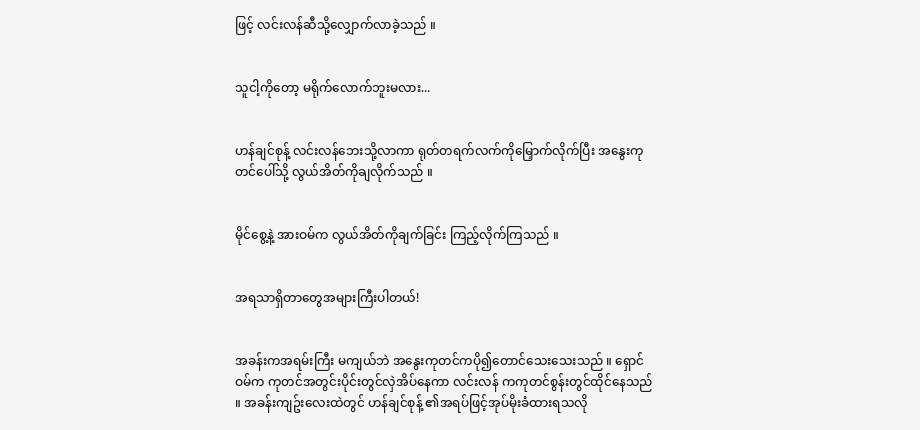ဖြင့် လင်းလန်ဆီသို့လျှောက်လာခဲ့သည် ။


သူငါ့ကိုတော့ မရိုက်လောက်ဘူးမလား...


ဟန်ချင်စုန့် လင်းလန်ဘေးသို့လာကာ ရုတ်တရက်လက်ကိုမြှောက်လိုက်ပြီး အနွေးကုတင်ပေါ်သို့ လွယ်အိတ်ကိုချလိုက်သည် ။


မိုင်စွေ့နဲ့ အားဝမ်က လွယ်အိတ်ကိုချက်ခြင်း ကြည့်လိုက်ကြသည် ။


အရသာရှိတာတွေအများကြီးပါတယ်!


အခန်းကအရမ်းကြီး မကျယ်ဘဲ အနွေးကုတင်ကပို၍တောင်သေးသေးသည် ။ ရှောင်ဝမ်က ကုတင်အတွင်းပိုင်းတွင်လှဲအိပ်နေကာ လင်းလန် ကကုတင်စွန်းတွင်ထိုင်နေသည် ။ အခန်းကျဥ်းလေးထဲတွင် ဟန်ချင်စုန့် ၏အရပ်ဖြင့်အုပ်မိုးခံထားရသလို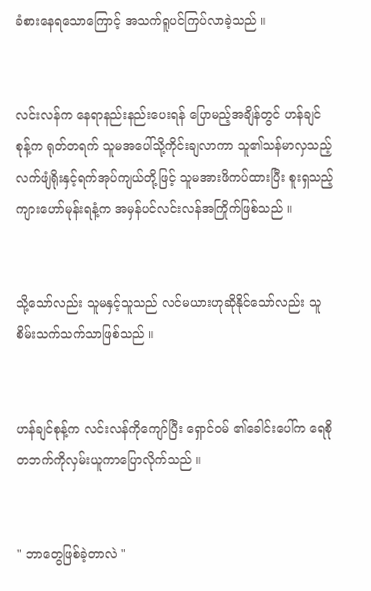ခံစားနေရသောကြောင့် အသက်ရူပင်ကြပ်လာခဲ့သည် ။


လင်းလန်က နေရာနည်းနည်းပေးရန် ပြောမည့်အချိန်တွင် ဟန်ချင်စုန့်က ရုတ်တရက် သူမအပေါ်သို့ကိုင်းချလာကာ သူ၏သန်မာလှသည့် လက်ဖျံရိုးနှင့်ရက်အုပ်ကျယ်တို့ဖြင့် သူမအားဖိကပ်ထားပြီး စူးရှသည့်ကျားဟော်မုန်းရနံ့က အမှန်ပင်လင်းလန်အကြိုက်ဖြစ်သည် ။


သို့သော်လည်း သူမနှင့်သူသည် လင်မယားဟုဆိုနိုင်သော်လည်း သူစိမ်းသက်သက်သာဖြစ်သည် ။


ဟန်ချင်စုန့်က လင်းလန်ကိုကျော်ပြီး ရှောင်ဝမ် ၏ခေါင်းပေါ်က ရေစိုတဘက်ကိုလှမ်းယူကာပြောလိုက်သည် ။


" ဘာတွေဖြစ်ခဲ့တာလဲ "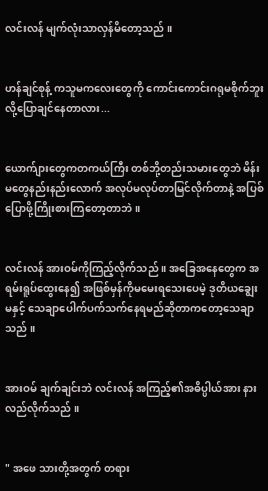လင်းလန် မျက်လုံးသာလှန်မိတော့သည် ။


ဟန်ချင်စုန့် ကသူမကလေးတွေကို ကောင်းကောင်းဂရုမစိုက်ဘူးလို့ပြောချင်နေတာလား...


ယောက်ျားတွေကတကယ်ကြီး တစ်ဘို့တည်းသမားတွေဘဲ မိန်းမတွေနည်းနည်းလောက် အလုပ်မလုပ်တာမြင်လိုက်တာနဲ့ အပြစ်ပြောဖို့ကြိုးစားကြတော့တာဘဲ ။


လင်းလန် အားဝမ်ကိုကြည့်လိုက်သည် ။ အခြေအနေတွေက အရမ်းရူပ်ထွေးနေ၍ အဖြစ်မှန်ကိုမမေးရသေးပေမဲ့ ဒုတိယချွေးမနှင့် သေချာပေါက်ပက်သက်နေရမည်ဆိုတာကတော့သေချာသည် ။


အားဝမ် ချက်ချင်းဘဲ လင်းလန် အကြည့်၏အဓိပ္ပါယ်အား နားလည်လိုက်သည် ။


" အဖေ သားတို့အတွက် တရား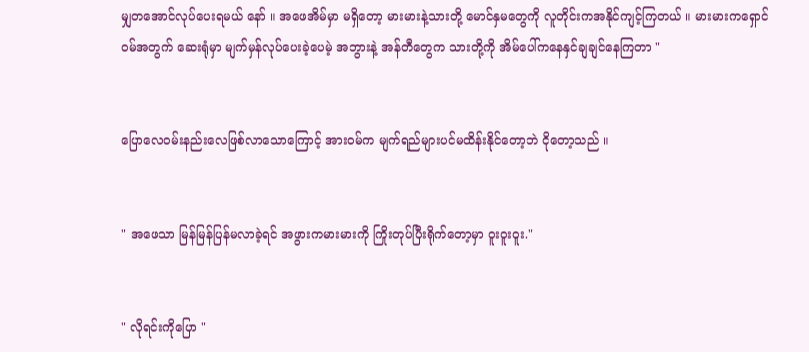မျှတအောင်လုပ်ပေးရမယ် နော် ။ အဖေအိမ်မှာ မရှိတော့ မားမားနဲ့သားတို့ မောင်နှမတွေကို လူတိုင်းကအနိုင်ကျင့်ကြတယ် ။ မားမားကရှောင်ဝမ်အတွက် ဆေးရုံမှာ မျက်မှန်လုပ်ပေးခဲ့ပေမဲ့ အဘွားနဲ့ အန်တီတွေက သားတို့ကို အိမ်ပေါ်ကနေနှင်ချချင်နေကြတာ "


ပြောလေဝမ်းနည်းလေဖြစ်လာသောကြောင့် အားဝမ်က မျက်ရည်များပင်မထိန်းနိုင်တော့ဘဲ ငိုတော့သည် ။


" အဖေသာ မြန်မြန်ပြန်မလာခဲ့ရင် အဖွားကမားမားကို ကြိုးတုပ်ပြီးရိုက်တော့မှာ ဝူးဝူးဝူး."


" လိုရင်းကိုပြော "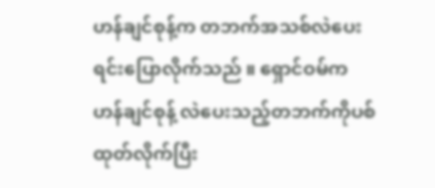ဟန်ချင်စုန့်က တဘက်အသစ်လဲပေးရင်းပြောလိုက်သည် ။ ရှောင်ဝမ်က ဟန်ချင်စုန့် လဲပေးသည့်တဘက်ကိုပစ်ထုတ်လိုက်ပြီး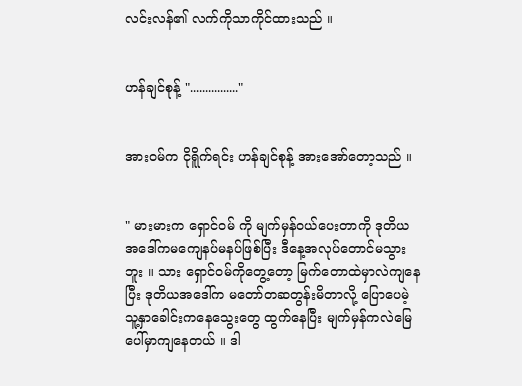လင်းလန်၏ လက်ကိုသာကိုင်ထားသည် ။


ဟန်ချင်စုန့် "................"


အားဝမ်က ငိုရိူက်ရင်း ဟန်ချင်စုန့် အားအော်တော့သည် ။


" မားမားက ရှောင်ဝမ် ကို မျက်မှန်ဝယ်ပေးတာကို ဒုတိယအဒေါ်ကမကျေနပ်မနပ်ဖြစ်ပြီး ဒီနေ့အလုပ်တောင်မသွားဘူး ။ သား ရှောင်ဝမ်ကိုတွေ့တော့ မြက်တောထဲမှာလဲကျနေပြီး ဒုတိယအဒေါ်က မတော်တဆတွန်းမိတာလို့ ပြောပေမဲ့ သူ့နှာခေါင်းကနေသွေးတွေ ထွက်နေပြီး မျက်မှန်ကလဲမြေပေါ်မှာကျနေတယ် ။ ဒါ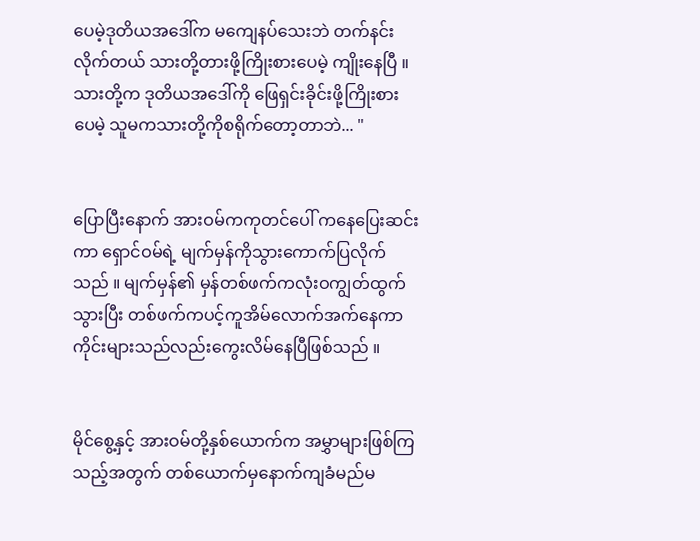ပေမဲ့ဒုတိယအဒေါ်က မကျေနပ်သေးဘဲ တက်နင်းလိုက်တယ် သားတို့တားဖို့ကြိုးစားပေမဲ့ ကျိုးနေပြီ ။ သားတို့က ဒုတိယအဒေါ်ကို ဖြေရှင်းခိုင်းဖို့ကြိုးစားပေမဲ့ သူမကသားတို့ကိုစရိုက်တော့တာဘဲ... "


ပြောပြီးနောက် အားဝမ်ကကုတင်ပေါ် ကနေပြေးဆင်းကာ ရှောင်ဝမ်ရဲ့ မျက်မှန်ကိုသွားကောက်ပြလိုက်သည် ။ မျက်မှန်၏ မှန်တစ်ဖက်ကလုံးဝကျွတ်ထွက်သွားပြီး တစ်ဖက်ကပင့်ကူအိမ်လောက်အက်နေကာ ကိုင်းများသည်လည်းကွေးလိမ်နေပြီဖြစ်သည် ။


မိုင်စွေ့နှင့် အားဝမ်တို့နှစ်ယောက်က အမွှာများဖြစ်ကြသည့်အတွက် တစ်ယောက်မှနောက်ကျခံမည်မ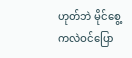ဟုတ်ဘဲ မိုင်စွေ့ကလဲဝင်ပြော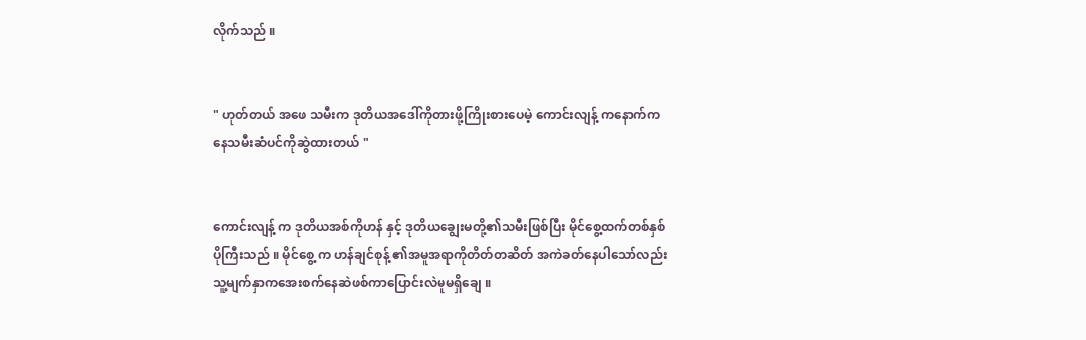လိုက်သည် ။


" ဟုတ်တယ် အဖေ သမီးက ဒုတိယအဒေါ်ကိုတားဖို့ကြိုးစားပေမဲ့ ကောင်းလျန့် ကနောက်ကနေသမီးဆံပင်ကိုဆွဲထားတယ် "


ကောင်းလျန့် က ဒုတိယအစ်ကိုဟန် နှင့် ဒုတိယချွေးမတို့၏သမီးဖြစ်ပြီး မိုင်စွေ့ထက်တစ်နှစ်ပိုကြီးသည် ။ မိုင်စွေ့ က ဟန်ချင်စုန့် ၏အမူအရာကိုတိတ်တဆိတ် အကဲခတ်နေပါသော်လည်း သူ့မျက်နှာကအေးစက်နေဆဲဖစ်ကာပြောင်းလဲမူမရှိချေ ။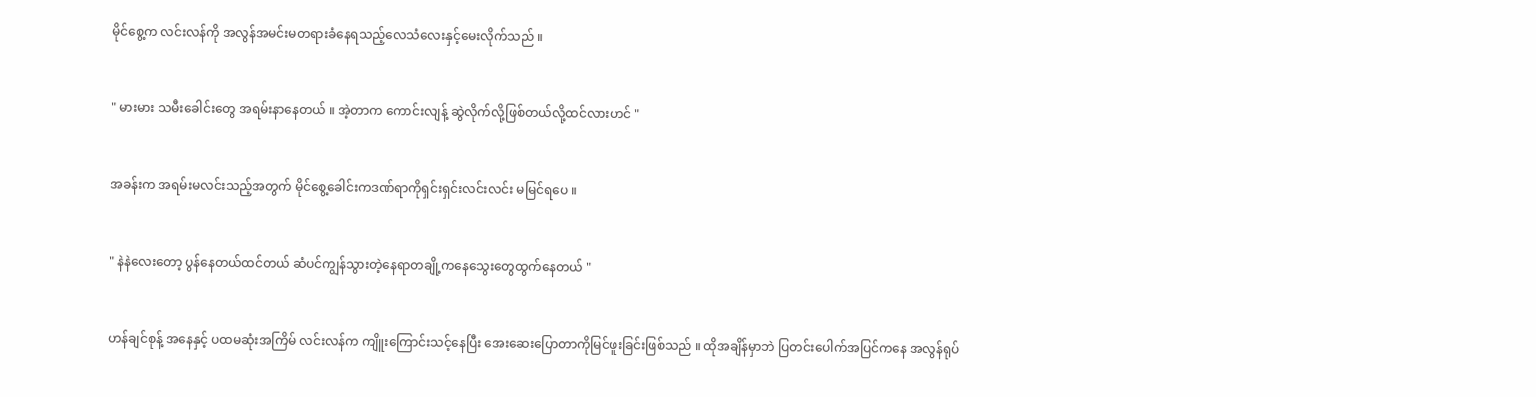မိုင်စွေ့က လင်းလန်ကို အလွန်အမင်းမတရားခံနေရသည့်လေသံလေးနှင့်မေးလိုက်သည် ။


" မားမား သမီးခေါင်းတွေ အရမ်းနာနေတယ် ။ အဲ့တာက ကောင်းလျန့် ဆွဲလိုက်လို့ဖြစ်တယ်လို့ထင်လားဟင် "


အခန်းက အရမ်းမလင်းသည့်အတွက် မိုင်စွေ့ခေါင်းကဒဏ်ရာကိုရှင်းရှင်းလင်းလင်း မမြင်ရပေ ။


" နဲနဲလေးတော့ ပွန်နေတယ်ထင်တယ် ဆံပင်ကျွန်သွားတဲ့နေရာတချို့ကနေသွေးတွေထွက်နေတယ် "


ဟန်ချင်စုန့် အနေနှင့် ပထမဆုံးအကြိမ် လင်းလန်က ကျိူးကြောင်းသင့်နေပြီး အေးဆေးပြောတာကိုမြင်ဖူးခြင်းဖြစ်သည် ။ ထိုအချိန်မှာဘဲ ပြတင်းပေါက်အပြင်ကနေ အလွန်ရုပ်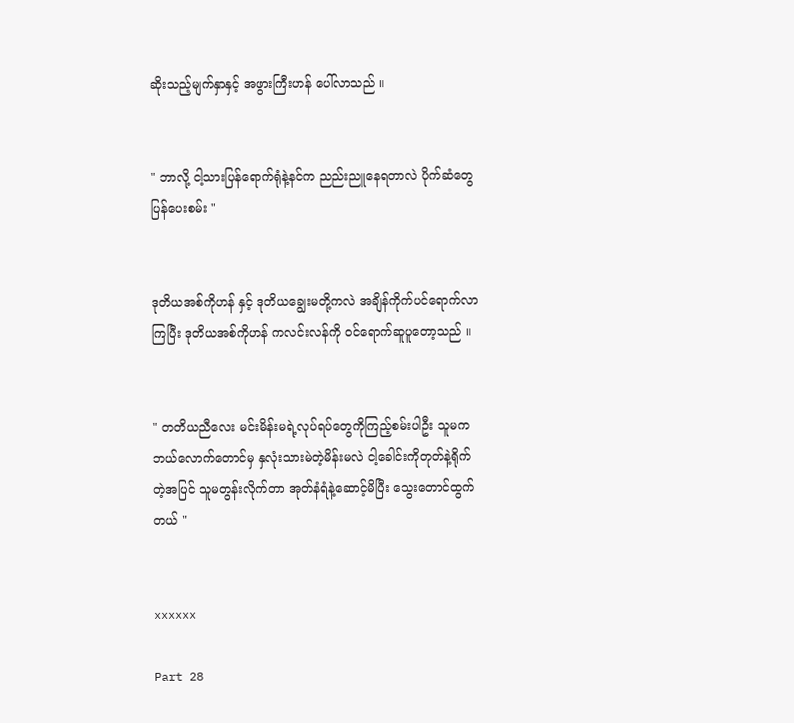ဆိုးသည့်မျက်နှာနှင့် အဖွားကြီးဟန် ပေါ်လာသည် ။


" ဘာလို့ ငါ့သားပြန်ရောက်ရုံနဲ့နင်က ညည်းညူနေရတာလဲ ပိုက်ဆံတွေပြန်ပေးစမ်း "


ဒုတိယအစ်ကိုဟန် နှင့် ဒုတိယချွေးမတို့ကလဲ အချိန်ကိုက်ပင်ရောက်လာကြပြီး ဒုတိယအစ်ကိုဟန် ကလင်းလန်ကို ဝင်ရောက်ဆူပူတော့သည် ။


" တတိယညီလေး မင်းမိန်းမရဲ့လုပ်ရပ်တွေကိုကြည့်စမ်းပါဦး သူမကဘယ်လောက်တောင်မှ နှလုံးသားမဲတဲ့မိန်းမလဲ ငါ့ခေါင်းကိုတုတ်နဲ့ရိုက်တဲ့အပြင် သူမတွန်းလိုက်တာ အုတ်နံရံနဲ့ဆောင့်မိပြီး သွေးတောင်ထွက်တယ် "


xxxxxx

Part 28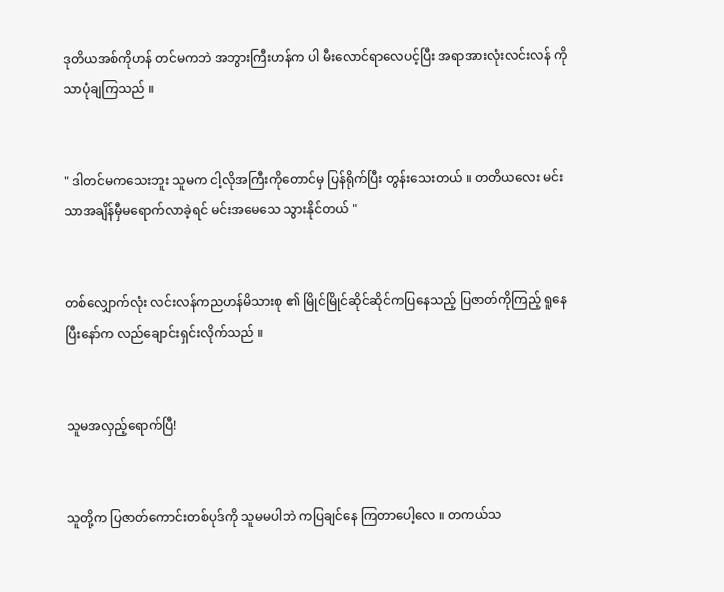ဒုတိယအစ်ကိုဟန် တင်မကဘဲ အဘွားကြီးဟန်က ပါ မီးလောင်ရာလေပင့်ပြီး အရာအားလုံးလင်းလန် ကိုသာပုံချကြသည် ။


" ဒါတင်မကသေးဘူး သူမက ငါ့လိုအကြီးကိုတောင်မှ ပြန်ရိုက်ပြီး တွန်းသေးတယ် ။ တတိယလေး မင်းသာအချိန်မှီမရောက်လာခဲ့ရင် မင်းအမေသေ သွားနိုင်တယ် "


တစ်လျှောက်လုံး လင်းလန်ကညဟန်မိသားစု ၏ မြိုင်မြိုင်ဆိုင်ဆိုင်ကပြနေသည့် ပြဇာတ်ကိုကြည့် ရူနေပြီးနော်က လည်ချောင်းရှင်းလိုက်သည် ။


သူမအလှည့်ရောက်ပြီ!


သူတို့က ပြဇာတ်ကောင်းတစ်ပုဒ်ကို သူမမပါဘဲ ကပြချင်နေ ကြတာပေါ့လေ ။ တကယ်သ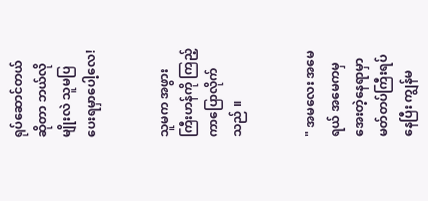ရုပ်ဆောင်တယ်ဆိုတာ ဘယ်လိုမျိုးလဲ သူမပြပေးရမှာပေါ့လေ!


သူမက အဖွားကြီးဟန်ကို ကြည့်ကာပြောလိုက်သည် ။


" အမလေး အမေရယ် အမေကမှ အေးတဲ့နေရာမှာမတ်တပ်ကြီးရပ်နေပြီး ကျွန်မ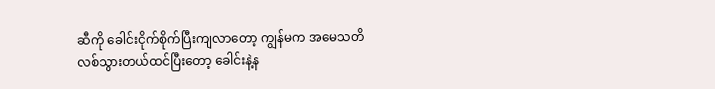ဆီကို ခေါင်းငိုက်စိုက်ပြီးကျလာတော့ ကျွန်မက အမေသတိလစ်သွားတယ်ထင်ပြီးတော့ ခေါင်းနဲ့န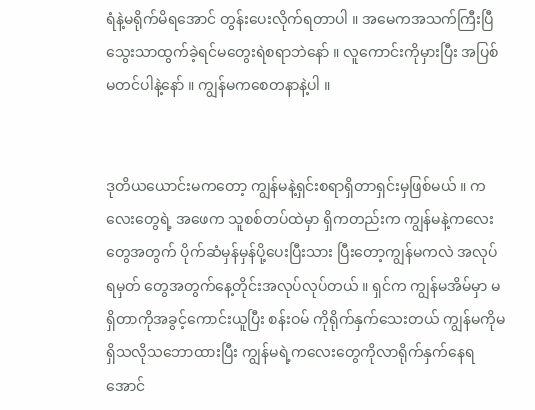ရံနဲ့မရိုက်မိရအောင် တွန်းပေးလိုက်ရတာပါ ။ အမေကအသက်ကြီးပြီ သွေးသာထွက်ခဲ့ရင်မတွေးရဲစရာဘဲနော် ။ လူကောင်းကိုမှားပြီး အပြစ်မတင်ပါနဲ့နော် ။ ကျွန်မကစေတနာနဲ့ပါ ။


ဒုတိယယောင်းမကတော့ ကျွန်မနဲ့ရှင်းစရာရှိတာရှင်းမှဖြစ်မယ် ။ ကလေးတွေရဲ့ အဖေက သူစစ်တပ်ထဲမှာ ရှိကတည်းက ကျွန်မနဲ့ကလေးတွေအတွက် ပိုက်ဆံမှန်မှန်ပို့ပေးပြီးသား ပြီးတော့ကျွန်မကလဲ အလုပ်ရမှတ် တွေအတွက်နေ့တိုင်းအလုပ်လုပ်တယ် ။ ရှင်က ကျွန်မအိမ်မှာ မရှိတာကိုအခွင့်ကောင်းယူပြီး စန်းဝမ် ကိုရိုက်နှက်သေးတယ် ကျွန်မကိုမရှိသလိုသဘောထားပြီး ကျွန်မရဲ့ကလေးတွေကိုလာရိုက်နှက်နေရအောင်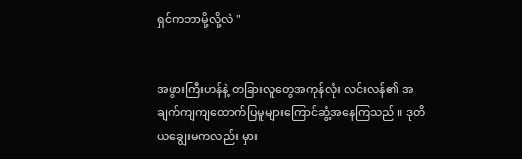ရှင်ကဘာမို့လို့လဲ "


အဖွားကြီးဟန်နဲ့ တခြားလူတွေအကုန်လုံး လင်းလန်၏ အချက်ကျကျထောက်ပြမူများကြောင်ဆွံ့အနေကြသည် ။ ဒုတိယချွေးမကလည်း မှား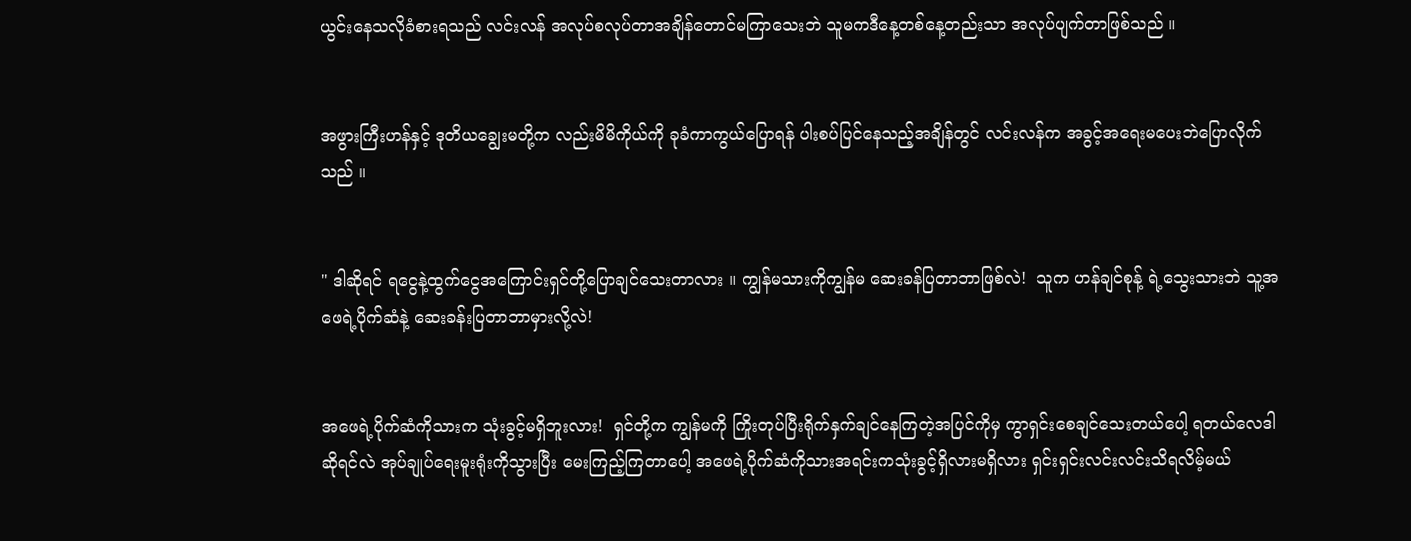ယွင်းနေသလိုခံစားရသည် လင်းလန် အလုပ်စလုပ်တာအချိန်တောင်မကြာသေးဘဲ သူမကဒီနေ့တစ်နေ့တည်းသာ အလုပ်ပျက်တာဖြစ်သည် ။


အဖွားကြီးဟန်နှင့် ဒုတိယချွေးမတို့က လည်းမိမိကိုယ်ကို ခုခံကာကွယ်ပြောရန် ပါးစပ်ပြင်နေသည့်အချိန်တွင် လင်းလန်က အခွင့်အရေးမပေးဘဲပြောလိုက်သည် ။


" ဒါဆိုရင် ရငွေနဲ့ထွက်ငွေအကြောင်းရှင်တို့ပြောချင်သေးတာလား ။ ကျွန်မသားကိုကျွန်မ ဆေးခန်ပြတာဘာဖြစ်လဲ!  သူက ဟန်ချင်စုန့် ရဲ့သွေးသားဘဲ သူ့အဖေရဲ့ပိုက်ဆံနဲ့ ဆေးခန်းပြတာဘာမှားလို့လဲ!


အဖေရဲ့ပိုက်ဆံကိုသားက သုံးခွင့်မရှိဘူးလား!  ရှင်တို့က ကျွန်မကို ကြိုးတုပ်ပြီးရိုက်နှက်ချင်နေကြတဲ့အပြင်ကိုမှ ကွာရှင်းစေချင်သေးတယ်ပေါ့ ရတယ်လေဒါဆိုရင်လဲ အုပ်ချုပ်ရေးမူးရုံးကိုသွားပြီး မေးကြည့်ကြတာပေါ့ အဖေရဲ့ပိုက်ဆံကိုသားအရင်းကသုံးခွင့်ရှိလားမရှိလား ရှင်းရှင်းလင်းလင်းသိရလိမ့်မယ်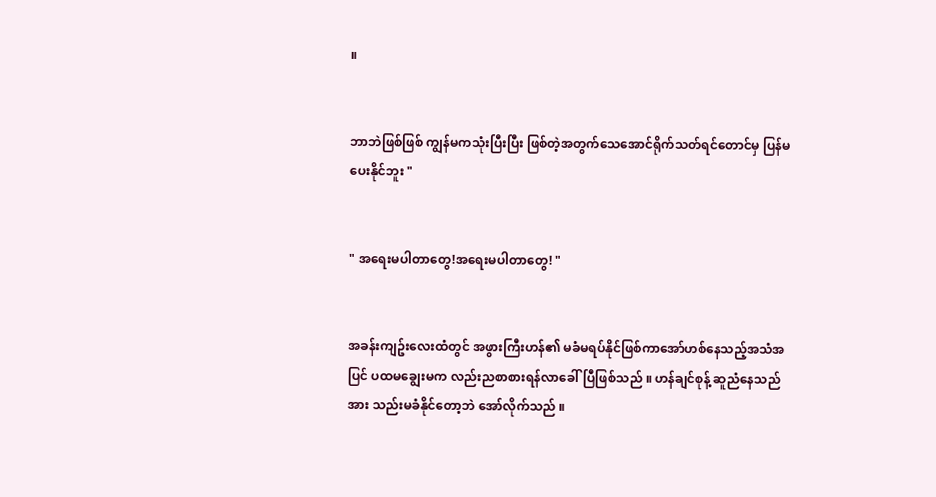။


ဘာဘဲဖြစ်ဖြစ် ကျွန်မကသုံးပြီးပြီး ဖြစ်တဲ့အတွက်သေအောင်ရိုက်သတ်ရင်တောင်မှ ပြန်မပေးနိုင်ဘူး "


" အရေးမပါတာတွေ!အရေးမပါတာတွေ! "


အခန်းကျဥ်းလေးထံတွင် အဖွားကြီးဟန်၏ မခံမရပ်နိုင်ဖြစ်ကာအော်ဟစ်နေသည့်အသံအပြင် ပထမချွေးမက လည်းညစာစားရန်လာခေါ်ပြီဖြစ်သည် ။ ဟန်ချင်စုန့် ဆူညံနေသည်အား သည်းမခံနိုင်တော့ဘဲ အော်လိုက်သည် ။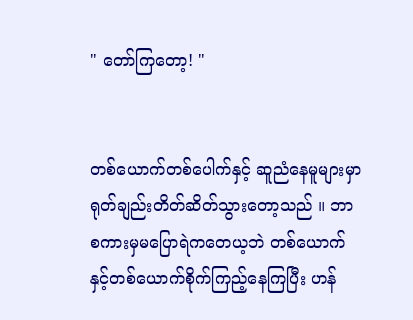" တော်ကြတော့! "


တစ်ယောက်တစ်ပေါက်နှင့် ဆူညံနေမူများမှာ ရုတ်ချည်းတိတ်ဆိတ်သွားတော့သည် ။ ဘာစကားမှမပြောရဲကတေယ့ဘဲ တစ်ယောက်နှင့်တစ်ယောက်စိုက်ကြည့်နေကြပြီး ဟန်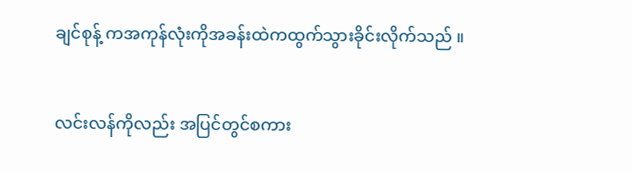ချင်စုန့် ကအကုန်လုံးကိုအခန်းထဲကထွက်သွားခိုင်းလိုက်သည် ။


လင်းလန်ကိုလည်း အပြင်တွင်စကား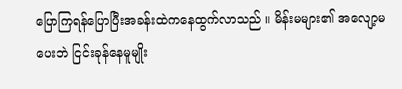ပြောကြရန်ပြောပြီးအခန်းထဲကနေထွက်လာသည် ။ မိန်းမများ၏ အလျော့မပေးဘဲ ငြင်းခုန်နေမူမျိုး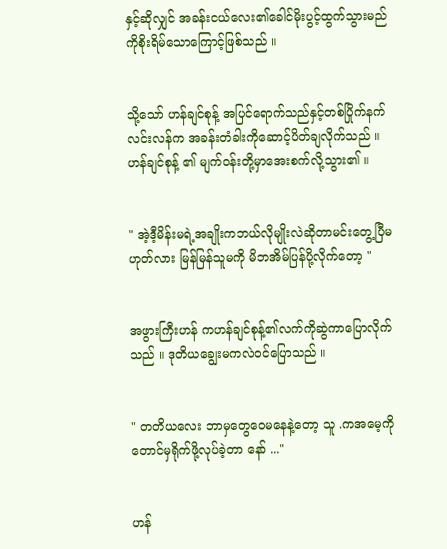နှင့်ဆိုလျှင် အခန်းငယ်လေး၏ခေါင်မိုးပွင့်ထွက်သွားမည်ကိုစိုးရိမ်သောကြောင့်ဖြစ်သည် ။


သို့သော် ဟန်ချင်စုန့် အပြင်ရောက်သည်နှင့်တစ်ပြိုက်နက် လင်းလန်က အခန်းတံခါးကိုဆောင့်ပိတ်ချလိုက်သည် ။ ဟန်ချင်စုန့် ၏ မျက်ဝန်းတို့မှာအေးစက်လို့သွား၏ ။


" အဲ့ဒီ့မိန်းမရဲ့အချိုးကဘယ်လိုမျိုးလဲဆိုတာမင်းတွေ့ပြီမဟုတ်လား မြန်မြန်သူမကို မိဘအိမ်ပြန်ပို့လိုက်တော့ "


အဖွားကြီးဟန် ကဟန်ချင်စုန့်၏လက်ကိုဆွဲကာပြောလိုက်သည် ။ ဒုတိယချွေးမကလဲဝင်ပြောသည် ။


" တတိယလေး ဘာမှတွေဝေမနေနဲ့တော့ သူ .ကအမေ့ကိုတောင်မှရိုက်ဖို့လုပ်ခဲ့တာ နော် ..."


ဟန်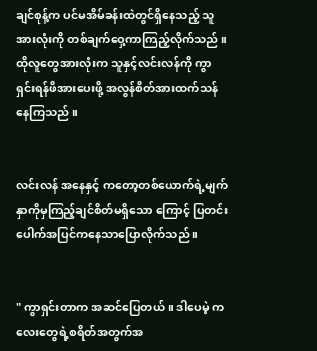ချင်စုန့်က ပင်မအိမ်ခန်းထဲတွင်ရှိနေသည့် သူအားလုံးကို တစ်ချက်ဝှေ့ကာကြည့်လိုက်သည် ။ ထိုလူတွေအားလုံးက သူနှင့်လင်းလန်ကို ကွာရှင်းရန်ဖိအားပေးဖို့ အလွန်စိတ်အားထက်သန်နေကြသည် ။


လင်းလန် အနေနှင့် ကတော့တစ်ယောက်ရဲ့မျက်နှာကိုမှကြည့်ချင်စိတ်မရှိသော ကြောင့် ပြတင်းပေါက်အပြင်ကနေသာပြောလိုက်သည် ။


" ကွာရှင်းတာက အဆင်ပြေတယ် ။ ဒါပေမဲ့ ကလေးတွေရဲ့စရိတ်အတွက်အ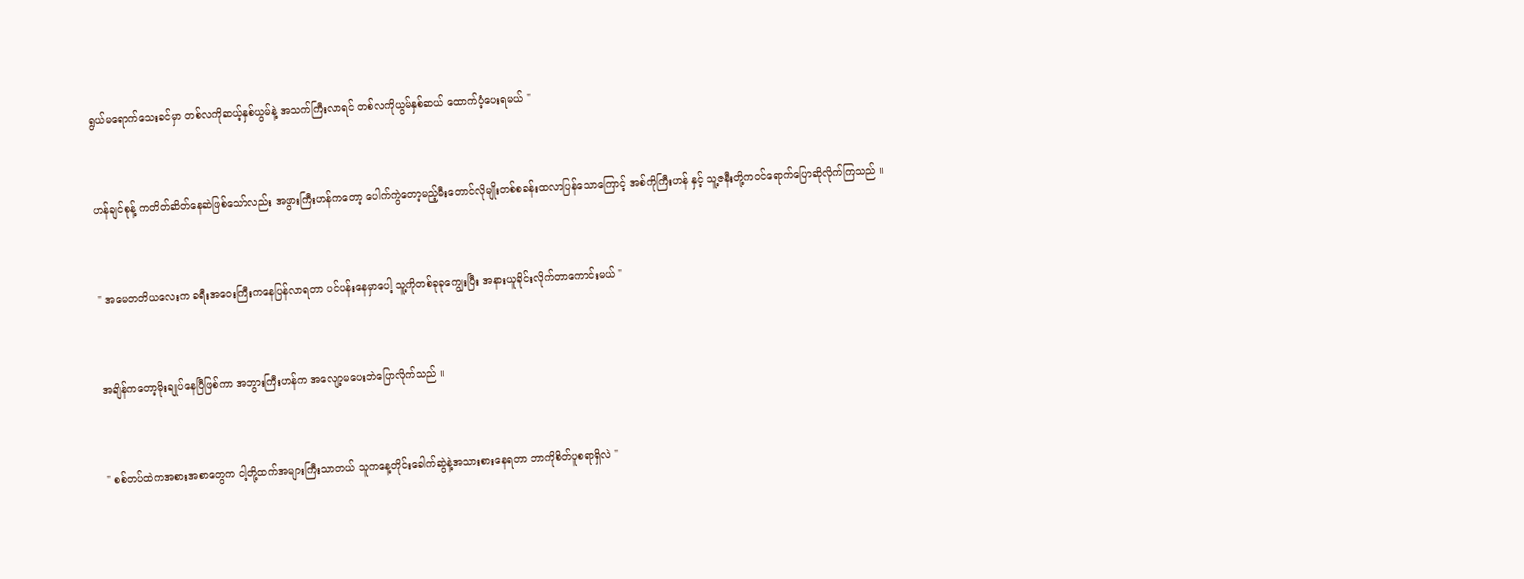ရွယ်မရောက်သေးခင်မှာ တစ်လကိုဆယ့်နှစ်ယွမ်နဲ့ အသက်ကြီးလာရင် တစ်လကိုယွမ်နှစ်ဆယ် ထောက်ပံ့ပေးရမယ် "


ဟန်ချင်စုန့် ကတိတ်ဆိတ်နေဆဲဖြစ်သော်လည်း အဖွားကြီးဟန်ကတော့ ပေါက်ကွဲတော့မည့်မီးတောင်လိုမျိုးတစ်စခန်းထလာပြန်သောကြောင့် အစ်ကိုကြီးဟန် နှင့် သူ့ဇနီးတို့ကဝင်ရောက်ပြောဆိုလိုက်ကြသည် ။


" အမေတတိယလေးက ခရီးအဝေးကြီးကနေပြန်လာရတာ ပင်ပန်းနေမှာပေါ့ သူ့ကိုတစ်ခုခုကျွေးပြီး အနားယူခိုင်းလိုက်တာကောင်းမယ် "


အချိန်ကတော့မိုးချုပ်နေပြီဖြစ်ကာ အဘွားကြီးဟန်က အလျော့မပေးဘဲပြောလိုက်သည် ။


" စစ်တပ်ထဲကအစားအစာတွေက ငါ့တို့ထက်အများကြီးသာတယ် သူကနေ့တိုင်းခေါက်ဆွဲနဲ့အသားစားနေရတာ ဘာကိုစိတ်ပူစရာရှိလဲ "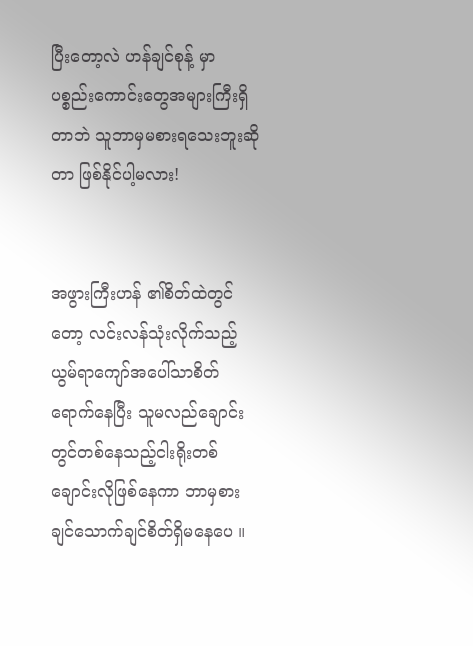ပြီးတော့လဲ ဟန်ချင်စုန့် မှာ ပစ္စည်းကောင်းတွေအများကြီးရှိတာဘဲ သူဘာမှမစားရသေးဘူးဆိုတာ ဖြစ်နိုင်ပါ့မလား!


အဖွားကြီးဟန် ၏စိတ်ထဲတွင်တော့ လင်းလန်သုံးလိုက်သည့် ယွမ်ရာကျော်အပေါ်သာစိတ်ရောက်နေပြီး သူမလည်ချောင်းတွင်တစ်နေသည့်ငါးရိုးတစ်ချောင်းလိုဖြစ်နေကာ ဘာမှစားချင်သောက်ချင်စိတ်ရှိမနေပေ ။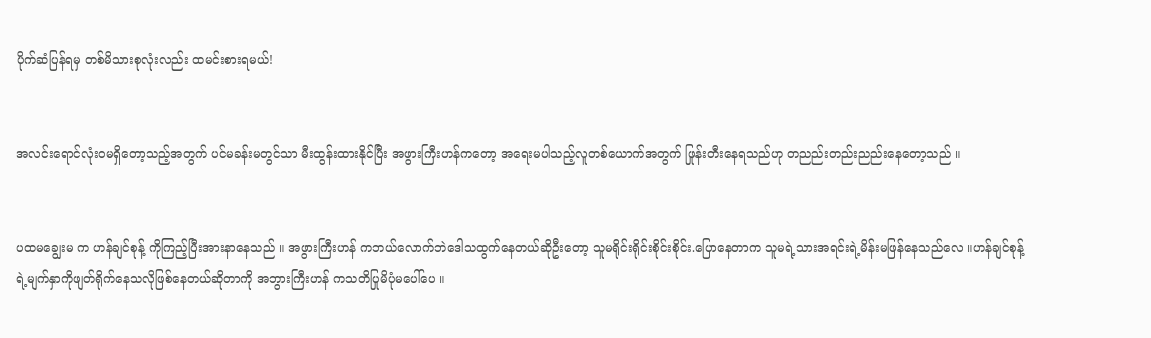ပိုက်ဆံပြန်ရမှ တစ်မိသားစုလုံးလည်း ထမင်းစားရမယ်!


အလင်းရောင်လုံးဝမရှိတော့သည့်အတွက် ပင်မခန်းမတွင်သာ မီးထွန်းထားနိုင်ပြီး အဖွားကြီးဟန်ကတော့ အရေးမပါသည့်လူတစ်ယောက်အတွက် ဖြုန်းတီးနေရသည်ဟု တညည်းတည်းညည်းနေတော့သည် ။


ပထမချွေးမ က ဟန်ချင်စုန့် ကိုကြည့်ပြီးအားနာနေသည် ။ အဖွားကြီးဟန် ကဘယ်လောက်ဘဲဒေါသထွက်နေတယ်ဆိုဦးတော့ သူမရိုင်းရိုင်းစိုင်းစိုင်း.ပြောနေတာက သူမရဲ့သားအရင်းရဲ့မိန်းမဖြန်နေသည်လေ ။ဟန်ချင်စုန့် ရဲ့မျက်နှာကိုဖျတ်ရိုက်နေသလိုဖြစ်နေတယ်ဆိုတာကို အဘွားကြီးဟန် ကသတိပြုမိပုံမပေါ်ပေ ။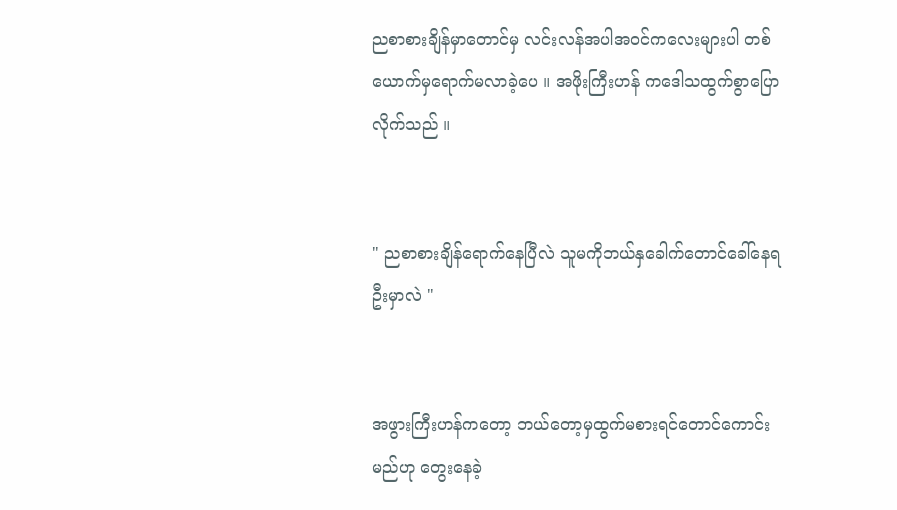ညစာစားချိန်မှာတောင်မှ လင်းလန်အပါအဝင်ကလေးများပါ တစ်ယောက်မှရောက်မလာခဲ့ပေ ။ အဖိုးကြီးဟန် ကဒေါသထွက်စွာပြောလိုက်သည် ။


" ညစာစားချိန်ရောက်နေပြီလဲ သူမကိုဘယ်နှခေါက်တောင်ခေါ်နေရဦးမှာလဲ "


အဖွားကြီးဟန်ကတော့ ဘယ်တော့မှထွက်မစားရင်တောင်ကောင်းမည်ဟု တွေးနေခဲ့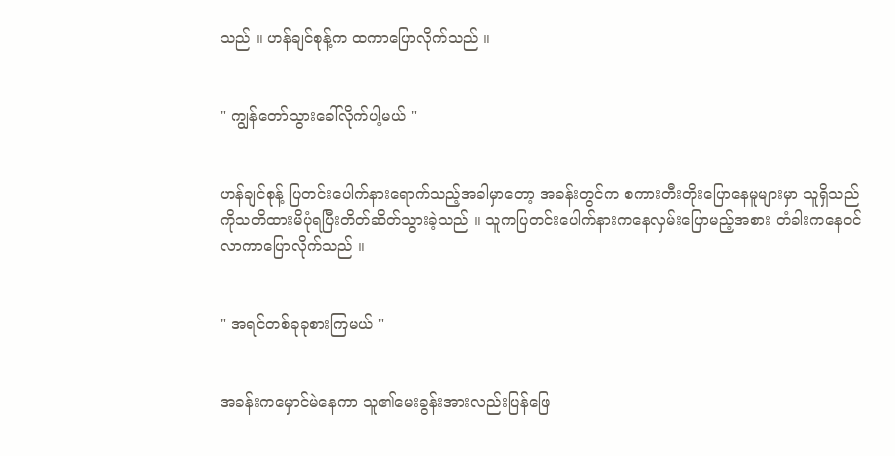သည် ။ ဟန်ချင်စုန့်က ထကာပြောလိုက်သည် ။


" ကျွန်တော်သွားခေါ်လိုက်ပါ့မယ် "


ဟန်ချင်စုန့် ပြတင်းပေါက်နားရောက်သည့်အခါမှာတော့ အခန်းတွင်က စကားတီးတိုးပြောနေမူများမှာ သူရှိသည်ကိုသတိထားမိပုံရပြီးတိတ်ဆိတ်သွားခဲ့သည် ။ သူကပြတင်းပေါက်နားကနေလှမ်းပြောမည့်အစား တံခါးကနေဝင်လာကာပြောလိုက်သည် ။


" အရင်တစ်ခုခုစားကြမယ် "


အခန်းကမှောင်မဲနေကာ သူ၏မေးခွန်းအားလည်းပြန်ဖြေ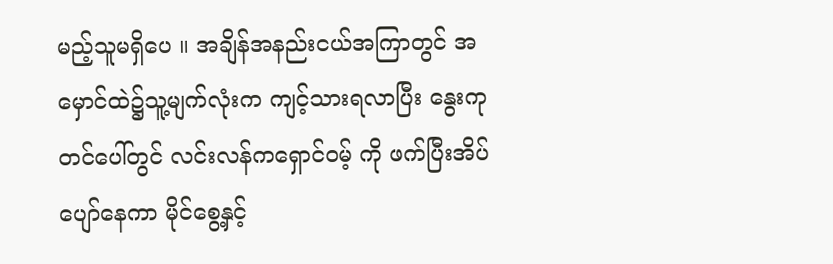မည့်သူမရှိပေ ။ အချိန်အနည်းငယ်အကြာတွင် အမှောင်ထဲ၌သူ့မျက်လုံးက ကျင့်သားရလာပြီး နွေးကုတင်ပေါ်တွင် လင်းလန်ကရှောင်ဝမ့် ကို ဖက်ပြီးအိပ်ပျော်နေကာ မိုင်စွေ့နှင့်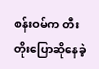စန်းဝမ်က တီးတိုးပြောဆိုနေခဲ့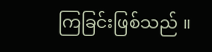ကြခြင်းဖြစ်သည် ။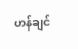ဟန်ချင်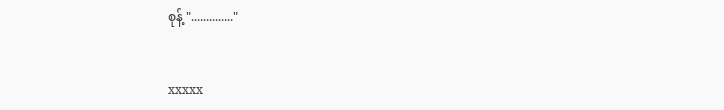စုန့် ".............."


xxxxx